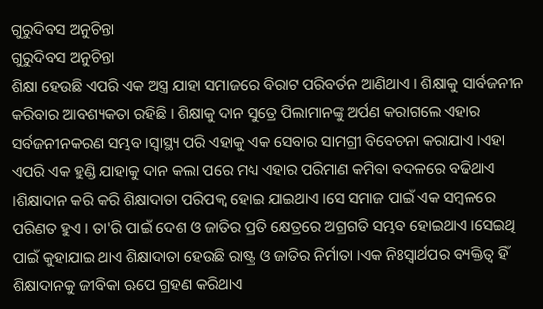ଗୁରୁଦିବସ ଅନୁଚିନ୍ତା
ଗୁରୁଦିବସ ଅନୁଚିନ୍ତା
ଶିକ୍ଷା ହେଉଛି ଏପରି ଏକ ଅସ୍ତ୍ର ଯାହା ସମାଜରେ ବିରାଟ ପରିବର୍ତନ ଆଣିଥାଏ । ଶିକ୍ଷାକୁ ସାର୍ବଜନୀନ କରିବାର ଆବଶ୍ୟକତା ରହିଛି । ଶିକ୍ଷାକୁ ଦାନ ସୁତ୍ରେ ପିଲାମାନଙ୍କୁ ଅର୍ପଣ କରାଗଲେ ଏହାର ସର୍ବଜନୀନକରଣ ସମ୍ଭବ ।ସ୍ବାସ୍ଥ୍ୟ ପରି ଏହାକୁ ଏକ ସେବାର ସାମଗ୍ରୀ ବିବେଚନା କରାଯାଏ ।ଏହା ଏପରି ଏକ ହୁଣ୍ଡି ଯାହାକୁ ଦାନ କଲା ପରେ ମଧ୍ୟ ଏହାର ପରିମାଣ କମିବା ବଦଳରେ ବଢିଥାଏ ।ଶିକ୍ଷାଦାନ କରି କରି ଶିକ୍ଷାଦାତା ପରିପକ୍ବ ହୋଇ ଯାଇଥାଏ ।ସେ ସମାଜ ପାଇଁ ଏକ ସମ୍ବଳରେ ପରିଣତ ହୁଏ । ତା'ରି ପାଇଁ ଦେଶ ଓ ଜାତିର ପ୍ରତି କ୍ଷେତ୍ରରେ ଅଗ୍ରଗତି ସମ୍ଭବ ହୋଇଥାଏ ।ସେଇଥି ପାଇଁ କୁହାଯାଇ ଥାଏ ଶିକ୍ଷାଦାତା ହେଉଛି ରାଷ୍ଟ୍ର ଓ ଜାତିର ନିର୍ମାତା ।ଏକ ନିଃସ୍ବାର୍ଥପର ବ୍ୟକ୍ତିତ୍ବ ହିଁ ଶିକ୍ଷାଦାନକୁ ଜୀବିକା ଋପେ ଗ୍ରହଣ କରିଥାଏ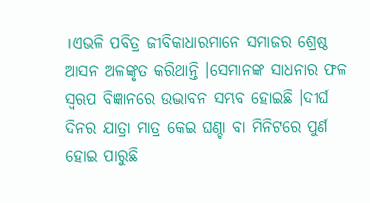।ଏଭଳି ପବିତ୍ର ଜୀବିକାଧାରମାନେ ସମାଜର ଶ୍ରେଷ୍ଠ ଆସନ ଅଳଙ୍କୃତ କରିଥାନ୍ତି ।ସେମାନଙ୍କ ସାଧନାର ଫଳ ସ୍ବଋପ ବିଜ୍ଞାନରେ ଉଦ୍ଭାବନ ସମ୍ଭବ ହୋଇଛି ।ଦୀର୍ଘ ଦିନର ଯାତ୍ରା ମାତ୍ର କେଇ ଘଣ୍ଚା ବା ମିନିଟରେ ପୁର୍ଣ ହୋଇ ପାରୁଛି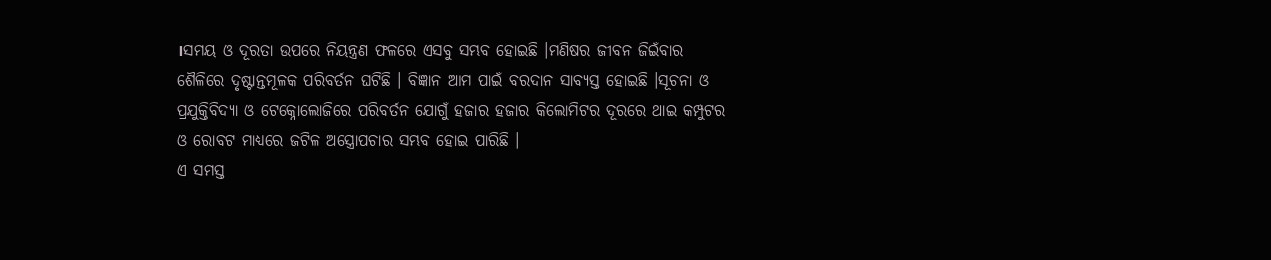।ସମୟ ଓ ଦୂରତା ଉପରେ ନିୟନ୍ତ୍ରଣ ଫଳରେ ଏସବୁ ସମ୍ଭବ ହୋଇଛି ।ମଣିଷର ଜୀବନ ଜିଇଁବାର ଶୈଳିରେ ଦୃଷ୍ଟାନ୍ତମୂଳକ ପରିବର୍ତନ ଘଟିଛି । ବିଜ୍ଞାନ ଆମ ପାଇଁ ବରଦାନ ସାବ୍ୟସ୍ତ ହୋଇଛି ।ସୂଚନା ଓ ପ୍ରଯୁକ୍ତିବିଦ୍ୟା ଓ ଟେକ୍ନୋଲୋଜିରେ ପରିବର୍ତନ ଯୋଗୁଁ ହଜାର ହଜାର କିଲୋମିଟର ଦୂରରେ ଥାଇ କମ୍ପୁଟର ଓ ରୋବଟ ମାଧ୍ୟରେ ଜଟିଳ ଅସ୍ତ୍ରୋପଚାର ସମ୍ଭବ ହୋଇ ପାରିଛି ।
ଏ ସମସ୍ତ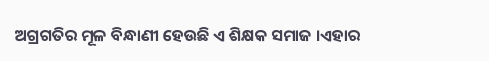ଅଗ୍ରଗତିର ମୂଳ ବିନ୍ଧାଣୀ ହେଉଛି ଏ ଶିକ୍ଷକ ସମାଜ ।ଏହାର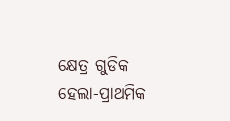କ୍ଷେତ୍ର ଗୁଡିକ ହେଲା-ପ୍ରାଥମିକ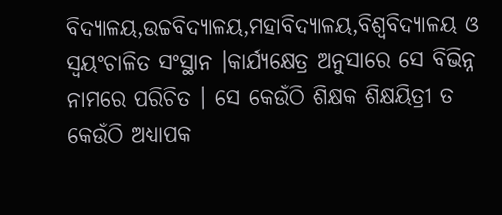ବିଦ୍ୟାଳୟ,ଉଚ୍ଚବିଦ୍ୟାଳୟ,ମହାବିଦ୍ୟାଳୟ,ବିଶ୍ବବିଦ୍ୟାଳୟ ଓ ସ୍ବୟଂଚାଳିତ ସଂସ୍ଥାନ ।କାର୍ଯ୍ୟକ୍ଷେତ୍ର ଅନୁସାରେ ସେ ବିଭିନ୍ନ ନାମରେ ପରିଚିତ । ସେ କେଉଁଠି ଶିକ୍ଷକ ଶିକ୍ଷୟିତ୍ରୀ ତ କେଉଁଠି ଅଧ୍ୟାପକ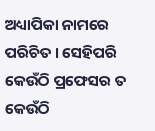ଅଧ୍ୟାପିକା ନାମରେ ପରିଚିତ । ସେହିପରି କେଉଁଠି ପ୍ରଫେସର ତ କେଉଁଠି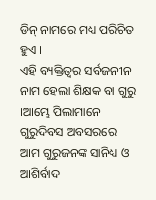ଡିନ୍ ନାମରେ ମଧ୍ୟ ପରିଚିତ ହୁଏ ।
ଏହି ବ୍ୟକ୍ତିତ୍ବର ସର୍ବଜନୀନ ନାମ ହେଲା ଶିକ୍ଷକ ବା ଗୁରୁ ।ଆମ୍ଭେ ପିଲାମାନେ ଗୁରୁଦିବସ ଅବସରରେ ଆମ ଗୁରୁଜନଙ୍କ ସାନିଧ୍ୟ ଓ ଆଶିର୍ବାଦ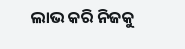ଲାଭ କରି ନିଜକୁ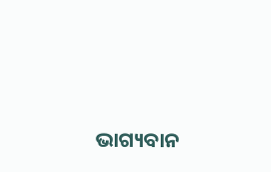ଭାଗ୍ୟବାନ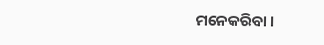ମନେକରିବା ।